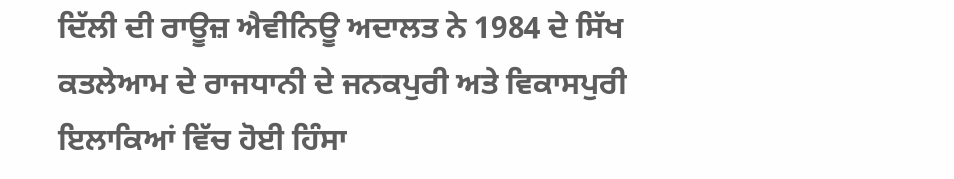ਦਿੱਲੀ ਦੀ ਰਾਊਜ਼ ਐਵੀਨਿਊ ਅਦਾਲਤ ਨੇ 1984 ਦੇ ਸਿੱਖ ਕਤਲੇਆਮ ਦੇ ਰਾਜਧਾਨੀ ਦੇ ਜਨਕਪੁਰੀ ਅਤੇ ਵਿਕਾਸਪੁਰੀ ਇਲਾਕਿਆਂ ਵਿੱਚ ਹੋਈ ਹਿੰਸਾ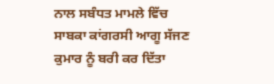ਨਾਲ ਸਬੰਧਤ ਮਾਮਲੇ ਵਿੱਚ ਸਾਬਕਾ ਕਾਂਗਰਸੀ ਆਗੂ ਸੱਜਣ ਕੁਮਾਰ ਨੂੰ ਬਰੀ ਕਰ ਦਿੱਤਾ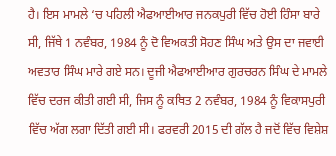ਹੈ। ਇਸ ਮਾਮਲੇ ‘ਚ ਪਹਿਲੀ ਐਫਆਈਆਰ ਜਨਕਪੁਰੀ ਵਿੱਚ ਹੋਈ ਹਿੰਸਾ ਬਾਰੇ ਸੀ, ਜਿੱਥੇ 1 ਨਵੰਬਰ, 1984 ਨੂੰ ਦੋ ਵਿਅਕਤੀ ਸੋਹਣ ਸਿੰਘ ਅਤੇ ਉਸ ਦਾ ਜਵਾਈ ਅਵਤਾਰ ਸਿੰਘ ਮਾਰੇ ਗਏ ਸਨ। ਦੂਜੀ ਐਫਆਈਆਰ ਗੁਰਚਰਨ ਸਿੰਘ ਦੇ ਮਾਮਲੇ ਵਿੱਚ ਦਰਜ ਕੀਤੀ ਗਈ ਸੀ, ਜਿਸ ਨੂੰ ਕਥਿਤ 2 ਨਵੰਬਰ, 1984 ਨੂੰ ਵਿਕਾਸਪੁਰੀ ਵਿੱਚ ਅੱਗ ਲਗਾ ਦਿੱਤੀ ਗਈ ਸੀ। ਫਰਵਰੀ 2015 ਦੀ ਗੱਲ ਹੈ ਜਦੋਂ ਵਿੱਚ ਵਿਸ਼ੇਸ਼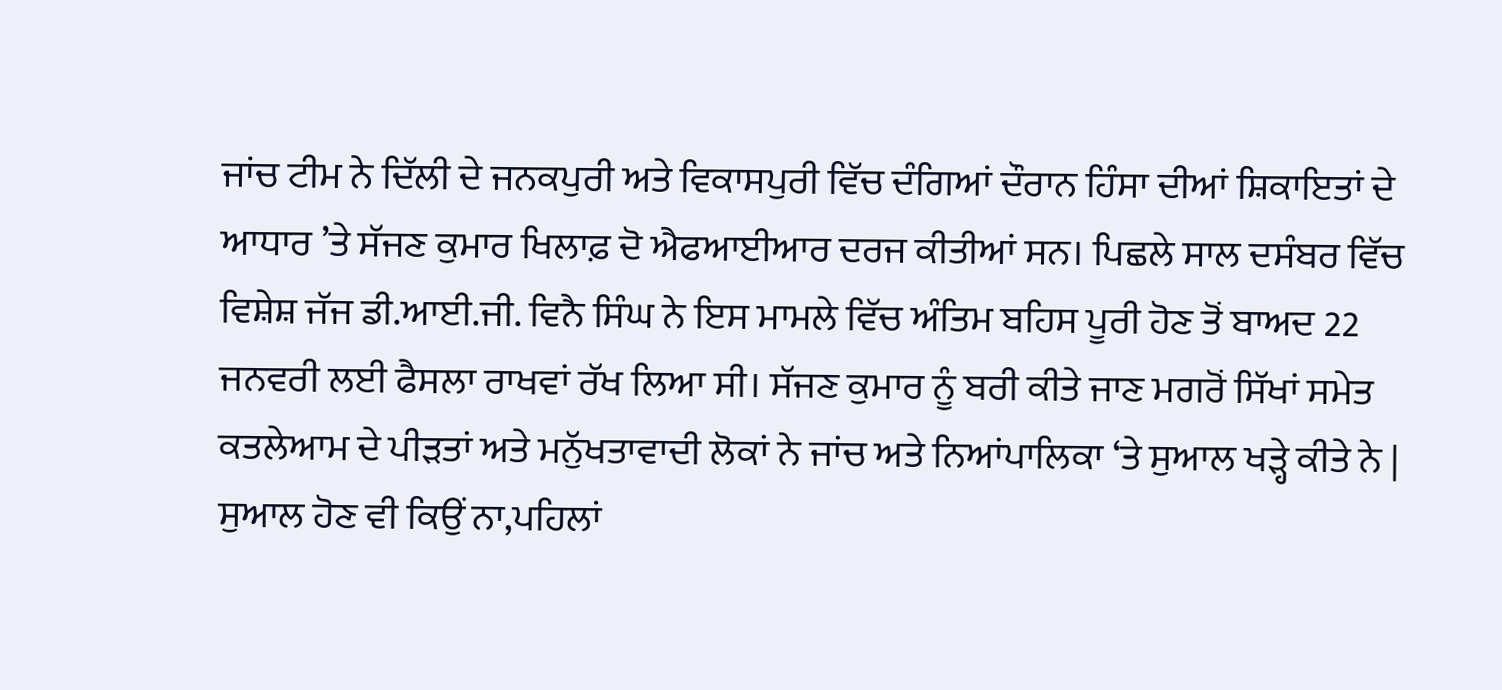ਜਾਂਚ ਟੀਮ ਨੇ ਦਿੱਲੀ ਦੇ ਜਨਕਪੁਰੀ ਅਤੇ ਵਿਕਾਸਪੁਰੀ ਵਿੱਚ ਦੰਗਿਆਂ ਦੌਰਾਨ ਹਿੰਸਾ ਦੀਆਂ ਸ਼ਿਕਾਇਤਾਂ ਦੇ ਆਧਾਰ ’ਤੇ ਸੱਜਣ ਕੁਮਾਰ ਖਿਲਾਫ਼ ਦੋ ਐਫਆਈਆਰ ਦਰਜ ਕੀਤੀਆਂ ਸਨ। ਪਿਛਲੇ ਸਾਲ ਦਸੰਬਰ ਵਿੱਚ ਵਿਸ਼ੇਸ਼ ਜੱਜ ਡੀ.ਆਈ.ਜੀ. ਵਿਨੈ ਸਿੰਘ ਨੇ ਇਸ ਮਾਮਲੇ ਵਿੱਚ ਅੰਤਿਮ ਬਹਿਸ ਪੂਰੀ ਹੋਣ ਤੋਂ ਬਾਅਦ 22 ਜਨਵਰੀ ਲਈ ਫੈਸਲਾ ਰਾਖਵਾਂ ਰੱਖ ਲਿਆ ਸੀ। ਸੱਜਣ ਕੁਮਾਰ ਨੂੰ ਬਰੀ ਕੀਤੇ ਜਾਣ ਮਗਰੋਂ ਸਿੱਖਾਂ ਸਮੇਤ ਕਤਲੇਆਮ ਦੇ ਪੀੜਤਾਂ ਅਤੇ ਮਨੁੱਖਤਾਵਾਦੀ ਲੋਕਾਂ ਨੇ ਜਾਂਚ ਅਤੇ ਨਿਆਂਪਾਲਿਕਾ ‘ਤੇ ਸੁਆਲ ਖੜ੍ਹੇ ਕੀਤੇ ਨੇ | ਸੁਆਲ ਹੋਣ ਵੀ ਕਿਉਂ ਨਾ,ਪਹਿਲਾਂ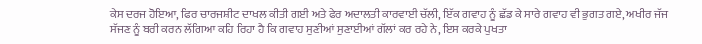ਕੇਸ ਦਰਜ ਹੋਇਆ, ਫਿਰ ਚਾਰਜਸ਼ੀਟ ਦਾਖਲ ਕੀਤੀ ਗਈ ਅਤੇ ਫੇਰ ਅਦਾਲਤੀ ਕਾਰਵਾਈ ਚੱਲੀ, ਇੱਕ ਗਵਾਹ ਨੂੰ ਛੱਡ ਕੇ ਸਾਰੇ ਗਵਾਹ ਵੀ ਭੁਗਤ ਗਏ, ਅਖੀਰ ਜੱਜ ਸੱਜਣ ਨੂੰ ਬਰੀ ਕਰਨ ਲੱਗਿਆ ਕਹਿ ਰਿਹਾ ਹੈ ਕਿ ਗਵਾਹ ਸੁਣੀਆਂ ਸੁਣਾਈਆਂ ਗੱਲਾਂ ਕਰ ਰਹੇ ਨੇ, ਇਸ ਕਰਕੇ ਪੁਖਤਾ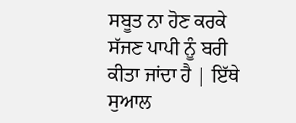ਸਬੂਤ ਨਾ ਹੋਣ ਕਰਕੇ ਸੱਜਣ ਪਾਪੀ ਨੂੰ ਬਰੀ ਕੀਤਾ ਜਾਂਦਾ ਹੈ | ਇੱਥੇ ਸੁਆਲ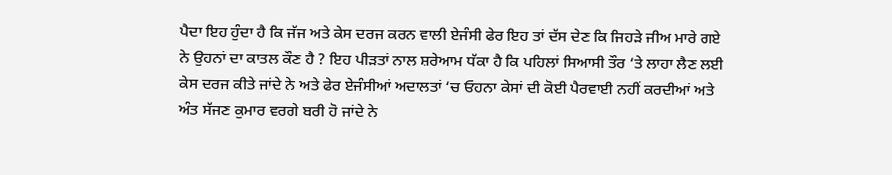ਪੈਦਾ ਇਹ ਹੁੰਦਾ ਹੈ ਕਿ ਜੱਜ ਅਤੇ ਕੇਸ ਦਰਜ ਕਰਨ ਵਾਲੀ ਏਜੰਸੀ ਫੇਰ ਇਹ ਤਾਂ ਦੱਸ ਦੇਣ ਕਿ ਜਿਹੜੇ ਜੀਅ ਮਾਰੇ ਗਏ ਨੇ ਉਹਨਾਂ ਦਾ ਕਾਤਲ ਕੌਣ ਹੈ ? ਇਹ ਪੀੜਤਾਂ ਨਾਲ ਸ਼ਰੇਆਮ ਧੱਕਾ ਹੈ ਕਿ ਪਹਿਲਾਂ ਸਿਆਸੀ ਤੌਰ ‘ਤੇ ਲਾਹਾ ਲੈਣ ਲਈ ਕੇਸ ਦਰਜ ਕੀਤੇ ਜਾਂਦੇ ਨੇ ਅਤੇ ਫੇਰ ਏਜੰਸੀਆਂ ਅਦਾਲਤਾਂ ‘ਚ ਓਹਨਾ ਕੇਸਾਂ ਦੀ ਕੋਈ ਪੈਰਵਾਈ ਨਹੀਂ ਕਰਦੀਆਂ ਅਤੇ ਅੰਤ ਸੱਜਣ ਕੁਮਾਰ ਵਰਗੇ ਬਰੀ ਹੋ ਜਾਂਦੇ ਨੇ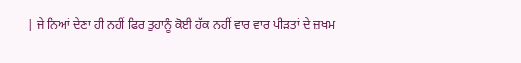| ਜੇ ਨਿਆਂ ਦੇਣਾ ਹੀ ਨਹੀਂ ਫਿਰ ਤੁਹਾਨੂੰ ਕੋਈ ਹੱਕ ਨਹੀਂ ਵਾਰ ਵਾਰ ਪੀੜਤਾਂ ਦੇ ਜ਼ਖਮ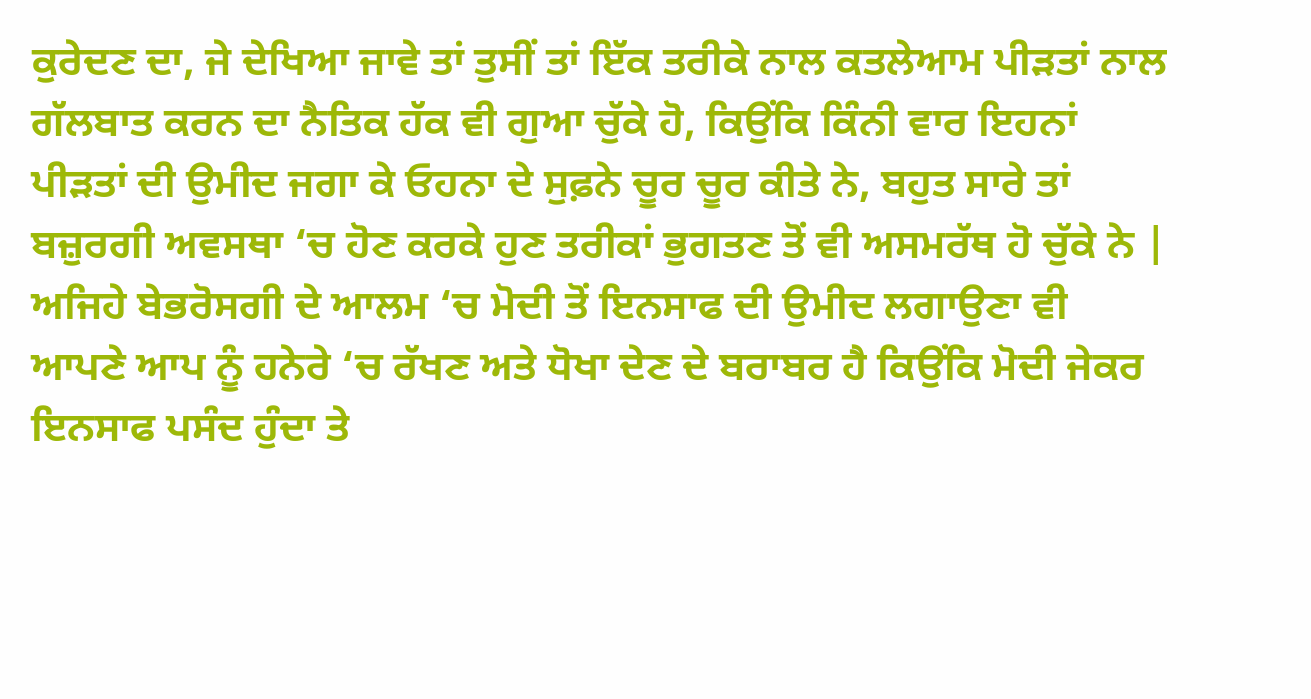ਕੁਰੇਦਣ ਦਾ, ਜੇ ਦੇਖਿਆ ਜਾਵੇ ਤਾਂ ਤੁਸੀਂ ਤਾਂ ਇੱਕ ਤਰੀਕੇ ਨਾਲ ਕਤਲੇਆਮ ਪੀੜਤਾਂ ਨਾਲ ਗੱਲਬਾਤ ਕਰਨ ਦਾ ਨੈਤਿਕ ਹੱਕ ਵੀ ਗੁਆ ਚੁੱਕੇ ਹੋ, ਕਿਉਂਕਿ ਕਿੰਨੀ ਵਾਰ ਇਹਨਾਂ ਪੀੜਤਾਂ ਦੀ ਉਮੀਦ ਜਗਾ ਕੇ ਓਹਨਾ ਦੇ ਸੁਫ਼ਨੇ ਚੂਰ ਚੂਰ ਕੀਤੇ ਨੇ, ਬਹੁਤ ਸਾਰੇ ਤਾਂ ਬਜ਼ੁਰਗੀ ਅਵਸਥਾ ‘ਚ ਹੋਣ ਕਰਕੇ ਹੁਣ ਤਰੀਕਾਂ ਭੁਗਤਣ ਤੋਂ ਵੀ ਅਸਮਰੱਥ ਹੋ ਚੁੱਕੇ ਨੇ | ਅਜਿਹੇ ਬੇਭਰੋਸਗੀ ਦੇ ਆਲਮ ‘ਚ ਮੋਦੀ ਤੋਂ ਇਨਸਾਫ ਦੀ ਉਮੀਦ ਲਗਾਉਣਾ ਵੀ ਆਪਣੇ ਆਪ ਨੂੰ ਹਨੇਰੇ ‘ਚ ਰੱਖਣ ਅਤੇ ਧੋਖਾ ਦੇਣ ਦੇ ਬਰਾਬਰ ਹੈ ਕਿਉਂਕਿ ਮੋਦੀ ਜੇਕਰ ਇਨਸਾਫ ਪਸੰਦ ਹੁੰਦਾ ਤੇ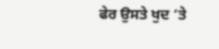ਫੇਰ ਉਸਤੇ ਖੁਦ ‘ਤੇ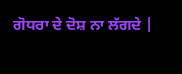ਗੋਧਰਾ ਦੇ ਦੋਸ਼ ਨਾ ਲੱਗਦੇ |